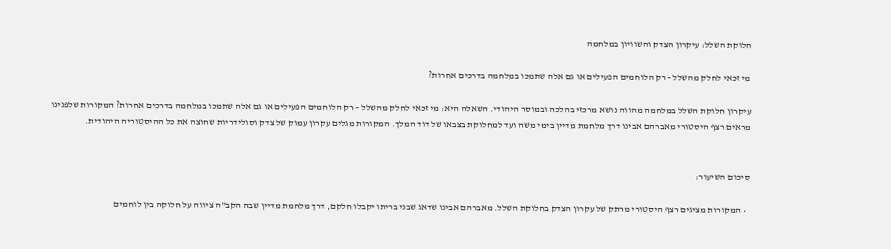חלוקת השלל: עיקרון הצדק והשוויון במלחמה

מי זכאי לחלק מהשלל - רק הלוחמים הפעילים או גם אלה שתמכו במלחמה בדרכים אחרות?

עיקרון חלוקת השלל במלחמה מהווה נושא מרכזי בהלכה ובמוסר היהודי. השאלה היא: מי זכאי לחלק מהשלל – רק הלוחמים הפעילים או גם אלה שתמכו במלחמה בדרכים אחרות? המקורות שלפנינו מראים רצף היסטורי מאברהם אבינו דרך מלחמת מדיין בימי משה ועד למחלוקת בצבאו של דוד המלך. המקורות מגלים עקרון עמוק של צדק וסולידריות שחוצה את כל ההיסטוריה היהודית.


סיכום השיעור:

  • המקורות מציגים רצף היסטורי מרתק של עקרון הצדק בחלוקת השלל. מאברהם אבינו שדאג שבני בריתו יקבלו חלקם, דרך מלחמת מדיין שבה הקב"ה ציווה על חלוקה בין לוחמים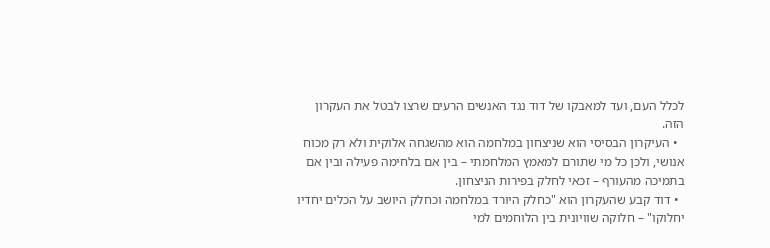לכלל העם, ועד למאבקו של דוד נגד האנשים הרעים שרצו לבטל את העקרון הזה.
  • העיקרון הבסיסי הוא שניצחון במלחמה הוא מהשגחה אלוקית ולא רק מכוח אנושי, ולכן כל מי שתורם למאמץ המלחמתי – בין אם בלחימה פעילה ובין אם בתמיכה מהעורף – זכאי לחלק בפירות הניצחון.
  • דוד קבע שהעקרון הוא "כחלק היורד במלחמה וכחלק היושב על הכלים יחדיו יחלוקו" – חלוקה שוויונית בין הלוחמים למי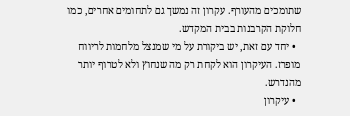שתומכים מהעורף. עקרון זה נמשך גם לתחומים אחרים, כמו חלוקת הקרבנות בבית המקדש.
  • יחד עם זאת, יש ביקורת על מי שמנצל מלחמות לריווח מופרז. העיקרון הוא לקחת רק מה שנחוץ ולא לטרוף יותר מהנדרש.
  • עיקרון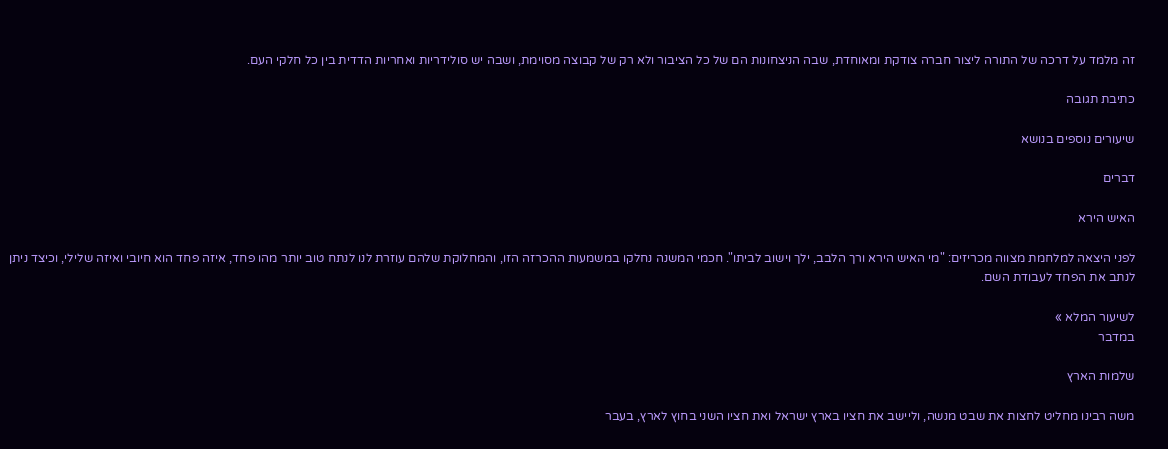זה מלמד על דרכה של התורה ליצור חברה צודקת ומאוחדת, שבה הניצחונות הם של כל הציבור ולא רק של קבוצה מסוימת, ושבה יש סולידריות ואחריות הדדית בין כל חלקי העם.

כתיבת תגובה

שיעורים נוספים בנושא

דברים

האיש הירא

לפני היצאה למלחמת מצווה מכריזים: "מי האיש הירא ורך הלבב, ילך וישוב לביתו". חכמי המשנה נחלקו במשמעות ההכרזה הזו, והמחלוקת שלהם עוזרת לנו לנתח טוב יותר מהו פחד, איזה פחד הוא חיובי ואיזה שלילי, וכיצד ניתן לנתב את הפחד לעבודת השם.

לשיעור המלא »
במדבר

שלמות הארץ

משה רבינו מחליט לחצות את שבט מנשה, וליישב את חציו בארץ ישראל ואת חציו השני בחוץ לארץ, בעבר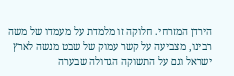הירדן המזרחי. חלוקה זו מלמדת על מעמדו של משה רבינו, מצביעה על קשר עמוק של שבט מנשה לארץ ישראל וגם על התשוקה הגדולה שבערה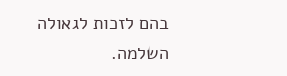בהם לזכות לגאולה השלמה.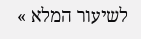לשיעור המלא »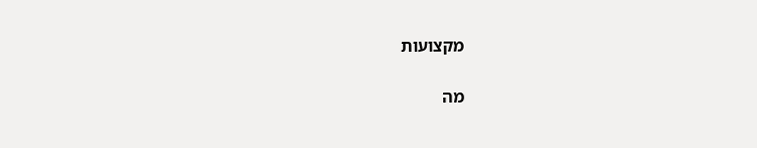מקצועות

מה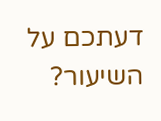דעתכם על השיעור?